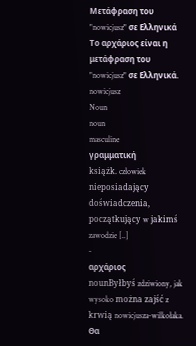Μετάφραση του "nowicjusz" σε Ελληνικά
Το αρχάριος είναι η μετάφραση του "nowicjusz" σε Ελληνικά.
nowicjusz
Noun
noun
masculine
γραμματική
książk. człowiek nieposiadający doświadczenia, początkujący w jakimś zawodzie [..]
-
αρχάριος
nounByłbyś zdziwiony, jak wysoko można zajść z krwią nowicjusza-wilkołaka.
Θα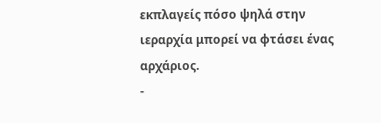εκπλαγείς πόσο ψηλά στην ιεραρχία μπορεί να φτάσει ένας αρχάριος.
-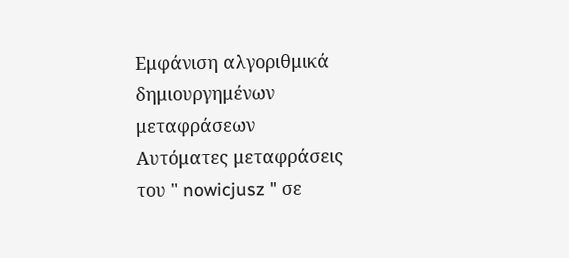Εμφάνιση αλγοριθμικά δημιουργημένων μεταφράσεων
Αυτόματες μεταφράσεις του " nowicjusz " σε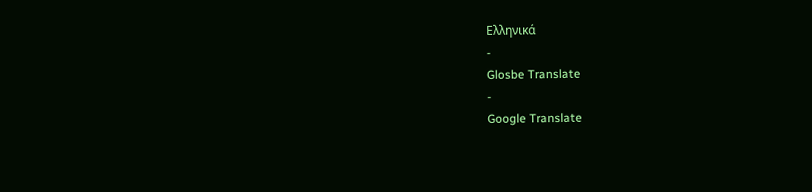Ελληνικά
-
Glosbe Translate
-
Google Translate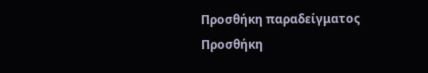Προσθήκη παραδείγματος
Προσθήκη